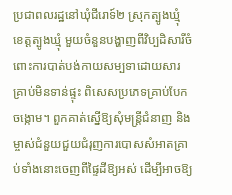ប្រជាពលរដ្ឋនៅឃុំជីរោទ៍២ ស្រុកត្បូងឃ្មុំ ខេត្តត្បូងឃ្មុំ មួយចំនួនបង្ហាញពីវិប្បដិសារីចំពោះការបាត់បង់កាយសម្បទាដោយសារគ្រាប់មិនទាន់ផ្ទុះ ពិសេសប្រភេទគ្រាប់បែកចង្កោម។ ពួកគាត់ស្នើឱ្យសុំមន្ត្រីជំនាញ និងម្ចាស់ជំនួយជួយជំរុញការបោសសំអាតគ្រាប់ទាំងនោះចេញពីផ្ទៃដីឱ្យអស់ ដើម្បីអាចឱ្យ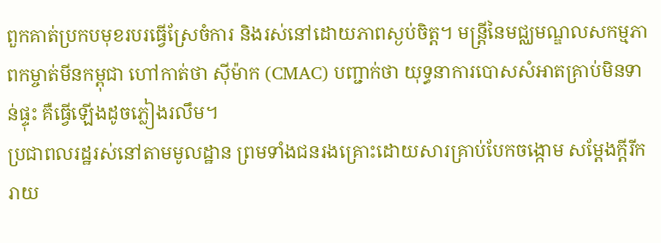ពួកគាត់ប្រកបមុខរបរធ្វើស្រែចំការ និងរស់នៅដោយភាពស្ងប់ចិត្ត។ មន្ត្រីនៃមជ្ឈមណ្ឌលសកម្មភាពកម្ចាត់មីនកម្ពុជា ហៅកាត់ថា ស៊ីម៉ាក (CMAC) បញ្ជាក់ថា យុទ្ធនាការបោសសំអាតគ្រាប់មិនទាន់ផ្ទុះ គឺធ្វើឡើងដូចភ្លៀងរលឹម។
ប្រជាពលរដ្ឋរស់នៅតាមមូលដ្ឋាន ព្រមទាំងជនរងគ្រោះដោយសារគ្រាប់បែកចង្កោម សម្ដែងក្តីរីករាយ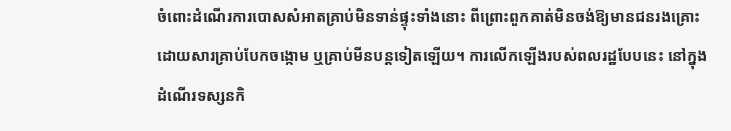ចំពោះដំណើរការបោសសំអាតគ្រាប់មិនទាន់ផ្ទុះទាំងនោះ ពីព្រោះពួកគាត់មិនចង់ឱ្យមានជនរងគ្រោះដោយសារគ្រាប់បែកចង្កោម ឬគ្រាប់មីនបន្តទៀតឡើយ។ ការលើកឡើងរបស់ពលរដ្ឋបែបនេះ នៅក្នុងដំណើរទស្សនកិ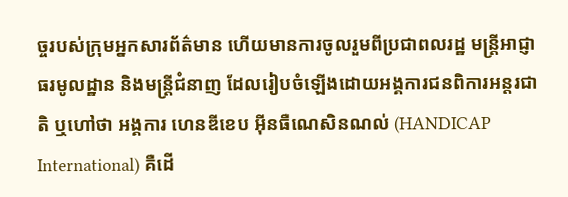ច្ចរបស់ក្រុមអ្នកសារព័ត៌មាន ហើយមានការចូលរួមពីប្រជាពលរដ្ឋ មន្ត្រីអាជ្ញាធរមូលដ្ឋាន និងមន្ត្រីជំនាញ ដែលរៀបចំឡើងដោយអង្គការជនពិការអន្តរជាតិ ឬហៅថា អង្គការ ហេនឌីខេប អ៊ីនធឺណេសិនណល់ (HANDICAP International) គឺដើ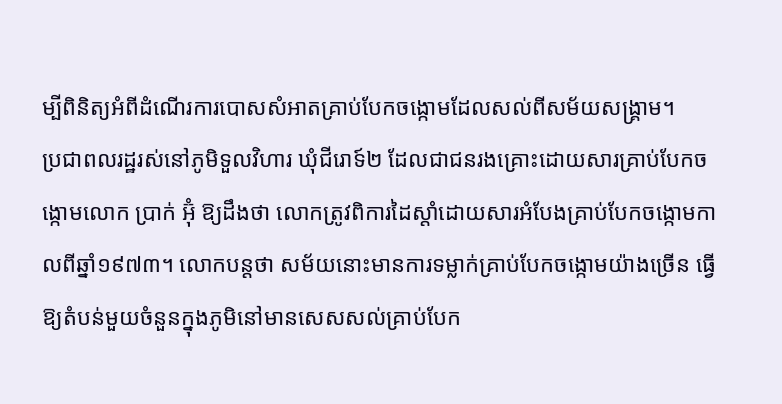ម្បីពិនិត្យអំពីដំណើរការបោសសំអាតគ្រាប់បែកចង្កោមដែលសល់ពីសម័យសង្គ្រាម។
ប្រជាពលរដ្ឋរស់នៅភូមិទួលវិហារ ឃុំជីរោទ៍២ ដែលជាជនរងគ្រោះដោយសារគ្រាប់បែកចង្កោមលោក ប្រាក់ អ៊ុំ ឱ្យដឹងថា លោកត្រូវពិការដៃស្តាំដោយសារអំបែងគ្រាប់បែកចង្កោមកាលពីឆ្នាំ១៩៧៣។ លោកបន្តថា សម័យនោះមានការទម្លាក់គ្រាប់បែកចង្កោមយ៉ាងច្រើន ធ្វើឱ្យតំបន់មួយចំនួនក្នុងភូមិនៅមានសេសសល់គ្រាប់បែក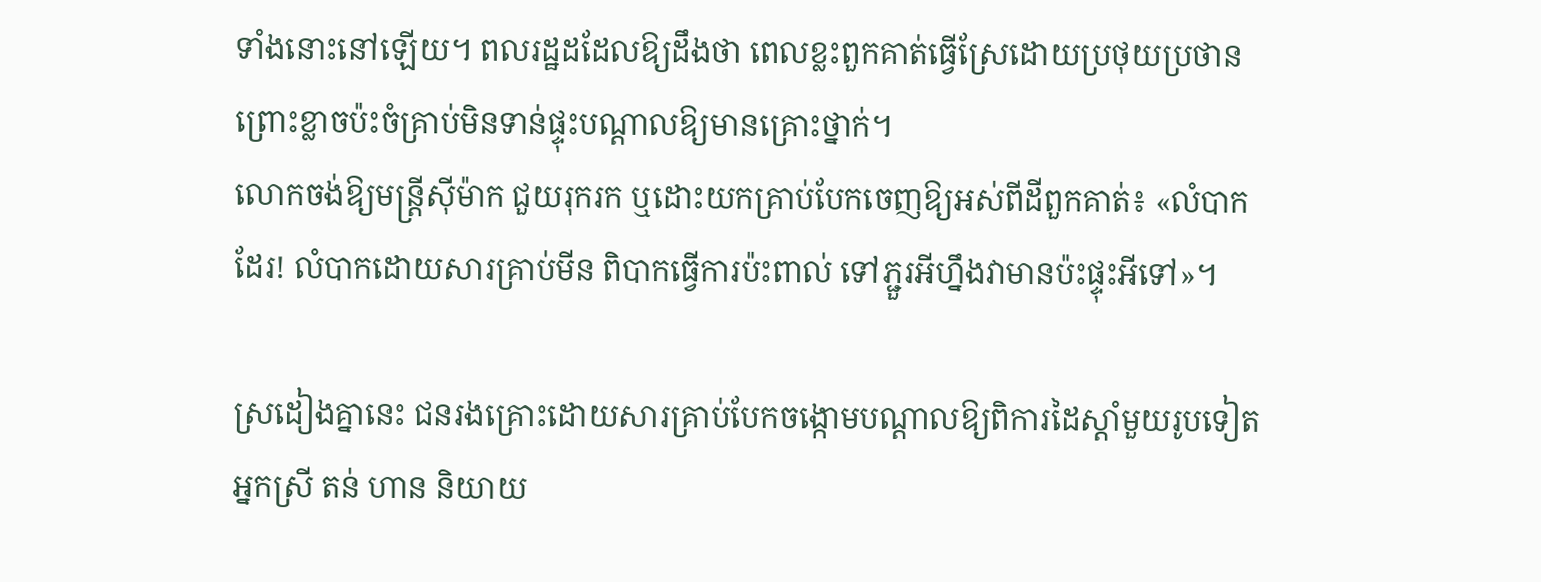ទាំងនោះនៅឡើយ។ ពលរដ្ឋដដែលឱ្យដឹងថា ពេលខ្លះពួកគាត់ធ្វើស្រែដោយប្រថុយប្រថាន ព្រោះខ្លាចប៉ះចំគ្រាប់មិនទាន់ផ្ទុះបណ្តាលឱ្យមានគ្រោះថ្នាក់។
លោកចង់ឱ្យមន្ត្រីស៊ីម៉ាក ជួយរុករក ឬដោះយកគ្រាប់បែកចេញឱ្យអស់ពីដីពួកគាត់៖ «លំបាកដែរ! លំបាកដោយសារគ្រាប់មីន ពិបាកធ្វើការប៉ះពាល់ ទៅភ្ជួរអីហ្នឹងវាមានប៉ះផ្ទុះអីទៅ»។

ស្រដៀងគ្នានេះ ជនរងគ្រោះដោយសារគ្រាប់បែកចង្កោមបណ្ដាលឱ្យពិការដៃស្តាំមួយរូបទៀត អ្នកស្រី តន់ ហាន និយាយ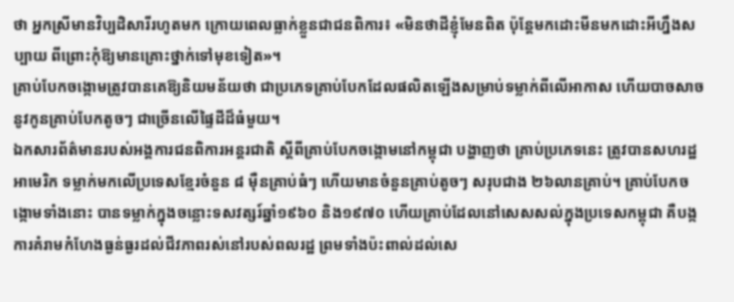ថា អ្នកស្រីមានវិប្បដិសារីរហូតមក ក្រោយពេលធ្លាក់ខ្លួនជាជនពិការ៖ «មិនថាដីខ្ញុំមែនពិត ប៉ុន្តែមកដោះមីនមកដោះអីហ្នឹងសប្បាយ ពីព្រោះកុំឱ្យមានគ្រោះថ្នាក់ទៅមុខទៀត»។
គ្រាប់បែកចង្កោមត្រូវបានគេឱ្យនិយមន័យថា ជាប្រភេទគ្រាប់បែកដែលផលិតឡើងសម្រាប់ទម្លាក់ពីលើអាកាស ហើយបាចសាចនូវកូនគ្រាប់បែកតូចៗ ជាច្រើនលើផ្ទៃដីដ៏ធំមួយ។
ឯកសារព័ត៌មានរបស់អង្គការជនពិការអន្តរជាតិ ស្តីពីគ្រាប់បែកចង្កោមនៅកម្ពុជា បង្ហាញថា គ្រាប់ប្រភេទនេះ ត្រូវបានសហរដ្ឋអាមេរិក ទម្លាក់មកលើប្រទេសខ្មែរចំនួន ៨ ម៉ឺនគ្រាប់ធំៗ ហើយមានចំនួនគ្រាប់តូចៗ សរុបជាង ២៦លានគ្រាប់។ គ្រាប់បែកចង្កោមទាំងនោះ បានទម្លាក់ក្នុងចន្លោះទសវត្សរ៍ឆ្នាំ១៩៦០ និង១៩៧០ ហើយគ្រាប់ដែលនៅសេសសល់ក្នុងប្រទេសកម្ពុជា គឺបង្កការគំរាមកំហែងធ្ងន់ធ្ងរដល់ជីវភាពរស់នៅរបស់ពលរដ្ឋ ព្រមទាំងប៉ះពាល់ដល់សេ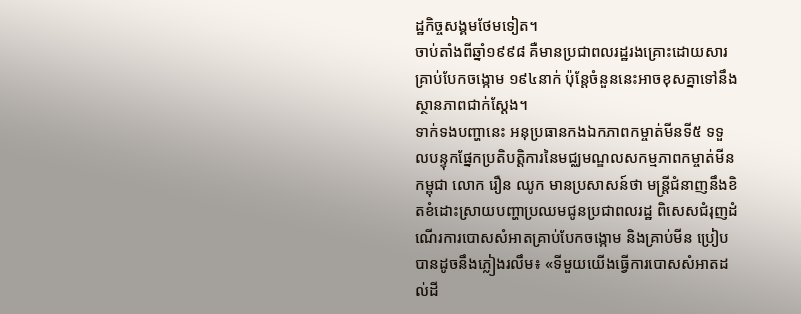ដ្ឋកិច្ចសង្គមថែមទៀត។
ចាប់តាំងពីឆ្នាំ១៩៩៨ គឺមានប្រជាពលរដ្ឋរងគ្រោះដោយសារគ្រាប់បែកចង្កោម ១៩៤នាក់ ប៉ុន្តែចំនួននេះអាចខុសគ្នាទៅនឹងស្ថានភាពជាក់ស្ដែង។
ទាក់ទងបញ្ហានេះ អនុប្រធានកងឯកភាពកម្ចាត់មីនទី៥ ទទួលបន្ទុកផ្នែកប្រតិបត្តិការនៃមជ្ឈមណ្ឌលសកម្មភាពកម្ចាត់មីនកម្ពុជា លោក រឿន ឈូក មានប្រសាសន៍ថា មន្ត្រីជំនាញនឹងខិតខំដោះស្រាយបញ្ហាប្រឈមជូនប្រជាពលរដ្ឋ ពិសេសជំរុញដំណើរការបោសសំអាតគ្រាប់បែកចង្កោម និងគ្រាប់មីន ប្រៀបបានដូចនឹងភ្លៀងរលឹម៖ «ទីមួយយើងធ្វើការបោសសំអាតដល់ដី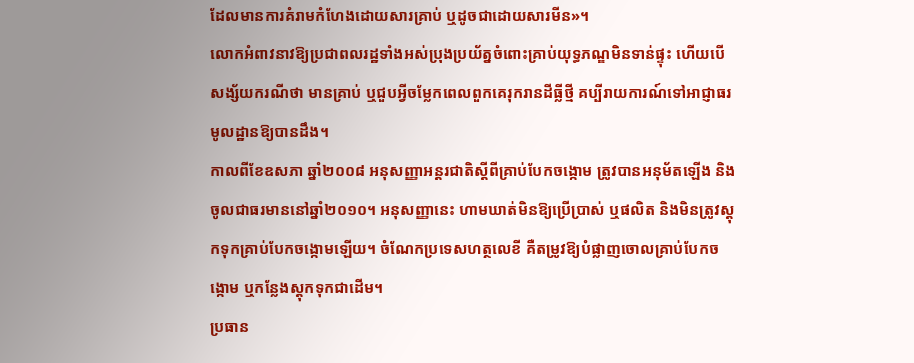ដែលមានការគំរាមកំហែងដោយសារគ្រាប់ ឬដូចជាដោយសារមីន»។
លោកអំពាវនាវឱ្យប្រជាពលរដ្ឋទាំងអស់ប្រុងប្រយ័ត្នចំពោះគ្រាប់យុទ្ធភណ្ឌមិនទាន់ផ្ទុះ ហើយបើសង្ស័យករណីថា មានគ្រាប់ ឬជួបអ្វីចម្លែកពេលពួកគេរុករានដីធ្លីថ្មី គប្បីរាយការណ៍ទៅអាជ្ញាធរមូលដ្ឋានឱ្យបានដឹង។
កាលពីខែឧសភា ឆ្នាំ២០០៨ អនុសញ្ញាអន្តរជាតិស្ដីពីគ្រាប់បែកចង្កោម ត្រូវបានអនុម័តឡើង និងចូលជាធរមាននៅឆ្នាំ២០១០។ អនុសញ្ញានេះ ហាមឃាត់មិនឱ្យប្រើប្រាស់ ឬផលិត និងមិនត្រូវស្តុកទុកគ្រាប់បែកចង្កោមឡើយ។ ចំណែកប្រទេសហត្ថលេខី គឺតម្រូវឱ្យបំផ្លាញចោលគ្រាប់បែកចង្កោម ឬកន្លែងស្តុកទុកជាដើម។
ប្រធាន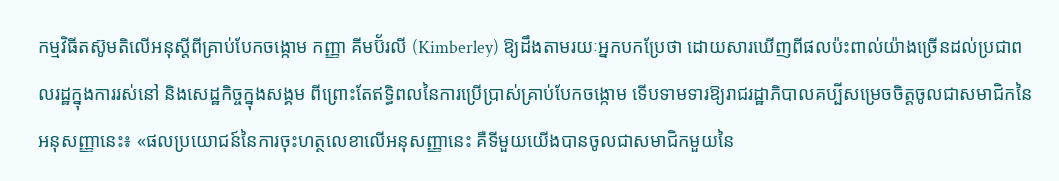កម្មវិធីតស៊ូមតិលើអនុស្ដីពីគ្រាប់បែកចង្កោម កញ្ញា គីមប៊័រលី (Kimberley) ឱ្យដឹងតាមរយៈអ្នកបកប្រែថា ដោយសារឃើញពីផលប៉ះពាល់យ៉ាងច្រើនដល់ប្រជាពលរដ្ឋក្នុងការរស់នៅ និងសេដ្ឋកិច្ចក្នុងសង្គម ពីព្រោះតែឥទ្ធិពលនៃការប្រើប្រាស់គ្រាប់បែកចង្កោម ទើបទាមទារឱ្យរាជរដ្ឋាភិបាលគប្បីសម្រេចចិត្តចូលជាសមាជិកនៃអនុសញ្ញានេះ៖ «ផលប្រយោជន៍នៃការចុះហត្ថលេខាលើអនុសញ្ញានេះ គឺទីមួយយើងបានចូលជាសមាជិកមួយនៃ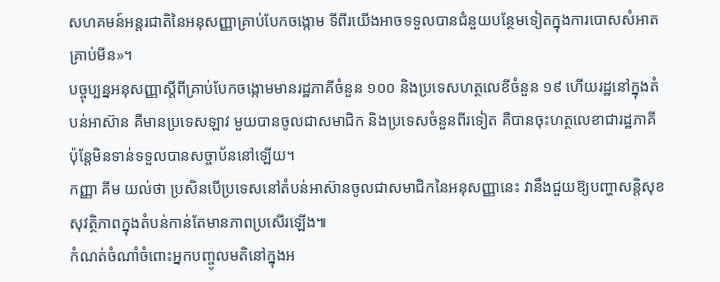សហគមន៍អន្តរជាតិនៃអនុសញ្ញាគ្រាប់បែកចង្កោម ទីពីរយើងអាចទទួលបានជំនួយបន្ថែមទៀតក្នុងការបោសសំអាតគ្រាប់មីន»។
បច្ចុប្បន្នអនុសញ្ញាស្ដីពីគ្រាប់បែកចង្កោមមានរដ្ឋភាគីចំនួន ១០០ និងប្រទេសហត្ថលេខីចំនួន ១៩ ហើយរដ្ឋនៅក្នុងតំបន់អាស៊ាន គឺមានប្រទេសឡាវ មួយបានចូលជាសមាជិក និងប្រទេសចំនួនពីរទៀត គឺបានចុះហត្ថលេខាជារដ្ឋភាគី ប៉ុន្តែមិនទាន់ទទួលបានសច្ចាប័ននៅឡើយ។
កញ្ញា គីម យល់ថា ប្រសិនបើប្រទេសនៅតំបន់អាស៊ានចូលជាសមាជិកនៃអនុសញ្ញានេះ វានឹងជួយឱ្យបញ្ហាសន្តិសុខសុវត្ថិភាពក្នុងតំបន់កាន់តែមានភាពប្រសើរឡើង៕
កំណត់ចំណាំចំពោះអ្នកបញ្ចូលមតិនៅក្នុងអ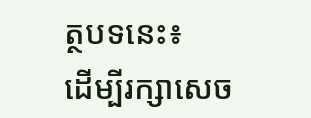ត្ថបទនេះ៖
ដើម្បីរក្សាសេច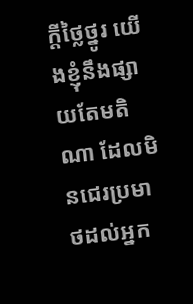ក្ដីថ្លៃថ្នូរ យើងខ្ញុំនឹងផ្សាយតែមតិណា ដែលមិនជេរប្រមាថដល់អ្នក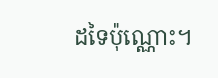ដទៃប៉ុណ្ណោះ។